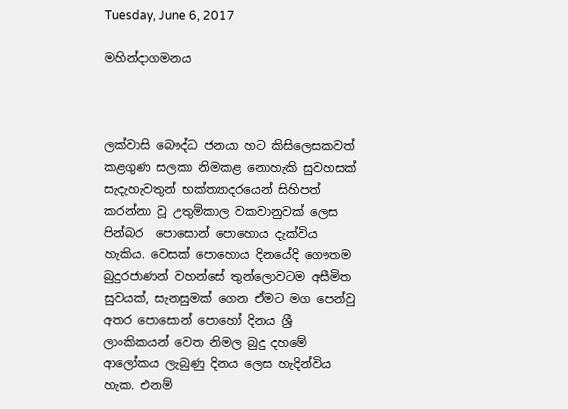Tuesday, June 6, 2017

මහින්දාගමනය



ලක්වාසි බෞද්ධ ජනයා හට කිසිලෙසකවත් කළගුණ සලකා නිමකළ නොහැකි සුවහසක් සැදැහැවතුන් භක්ත්‍යාදරයෙන් සිහිපත් කරන්නා වූ උතුම්කාල වකවානුවක් ලෙස පින්බර ‍ පොසොන් පොහොය දැක්විය හැකිය. වෙසක් පොහොය දිනයේදි ගෞතම බුදුරජාණන් වහන්සේ තුන්ලොවටම අසීමිත සුවයක්, සැනසුමක් ගෙන ඒමට මග පෙන්වු අතර පොසොන් පොහෝ දිනය ශ්‍රී ලාංකිකයන් වෙත නිමල බුදු දහමේ ආලෝකය ලැබුණු දිනය ලෙස හැදින්විය හැක. එනම්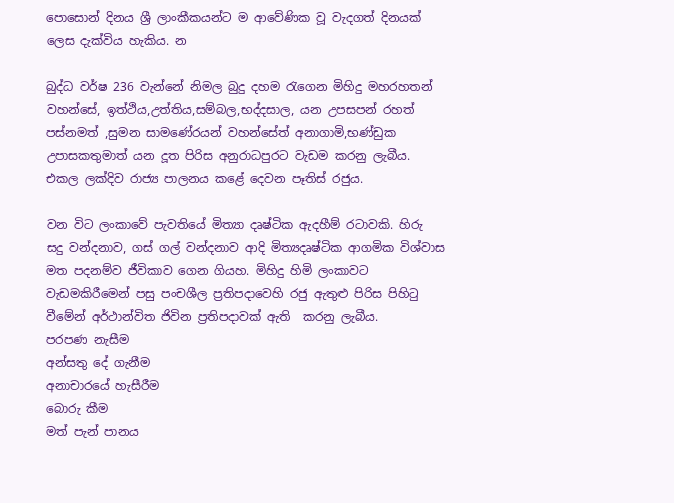පොසොන් දිනය ශ්‍රී ලාංකීකයන්ට ම ආවේණික වූ වැදගත් දිනයක් ලෙස දැක්විය හැකිය. න

බුද්ධ වර්ෂ 236 වැන්නේ නිමල බුදු දහම රැගෙන මිහිදු මහරහතන් වහන්සේ, ඉත්ථිය,උත්තිය,සම්බල,භද්දසාල, යන උපසපන් රහත් පස්නමත් ,සුමන සාමණේරයන් වහන්සේත් අනාගාමි,භණ්ඩුක උපාසකතුමාත් යන දූත පිරිස අනුරාධපුරට වැඩම කරනු ලැබීය. එකල ලක්දිව රාජ්‍ය පාලනය කළේ දෙවන පෑතිස් රජුය.

වන විට ලංකාවේ පැවතියේ මිත්‍යා දෘෂ්ටික ඇදහීම් රටාවකි. හිරු  සදු වන්දනාව, ගස් ගල් වන්දනාව ආදි මිත්‍යදෘෂ්ටික ආගමික විශ්වාස මත පදනම්ව ජීවිකාව ගෙන ගියහ. මිහිදු හිමි ලංකාවට වැඩමකිරීමෙන් පසු පංචශීල ප්‍රතිපදාවෙහි රජු ඇතුළු පිරිස පිහිටු වීමේන් අර්ථාන්විත ජිවින ප්‍රතිපදාවක් ඇති  කරනු ලැබීය.
පරපණ නැසීම
අන්සතු දේ ගැනීම
අනාචාරයේ හැසීරීම
බොරු කීම
මත් පැන් පානය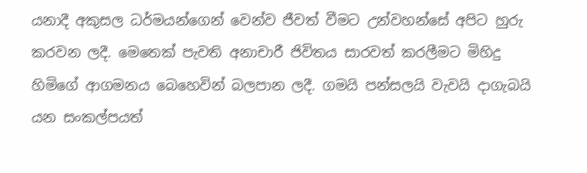යනාදී අකුසල ධර්මයන්ගෙන් වෙන්ව ජීවත් වීමට උන්වහන්සේ අපිට හුරු කරවන ලදී. මෙතෙක් පැවති අනාචාරී ජිවිතය සාරවත් කරලීමට මිහිදු හිමිගේ ආගමනය බෙහෙවින් බලපාන ලදී. ගමයි පන්සලයි වැවයි දාගැබයි යන සංකල්පයත්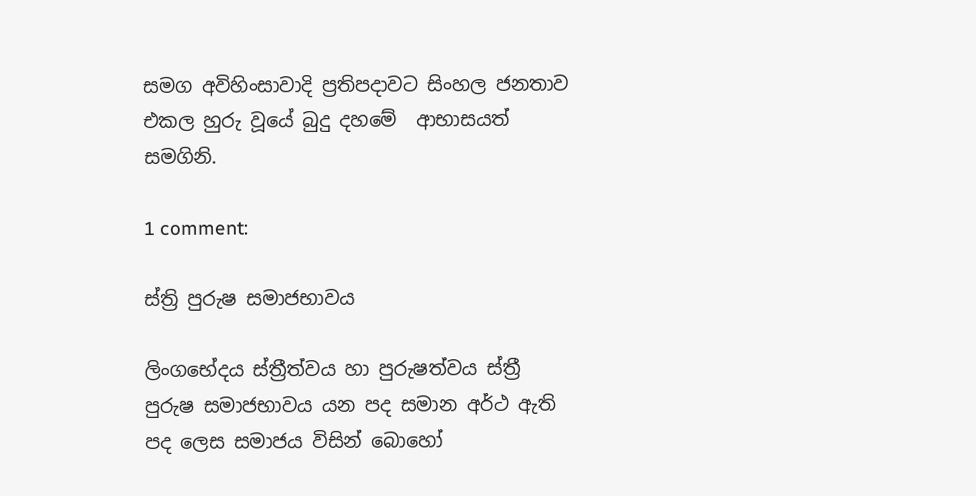සමග අවිහිංසාවාදි ප්‍රතිපදාවට සිංහල ජනතාව එකල හුරු වූයේ බුදු දහමේ  ආභාසයත් සමගිනි.

1 comment:

ස්ත්‍රි පුරුෂ සමාජභාවය

ලිංගභේදය ස්ත්‍රීත්වය හා පුරුෂත්වය ස්ත්‍රී පුරුෂ සමාජභාවය යන පද සමාන අර්ථ ඇති පද ලෙස සමාජය විසින් බොහෝ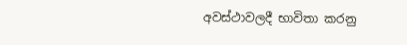අවස්ථාවලදී භාවිතා කරනු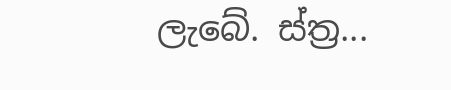ලැබේ. ස්ත්‍ර...